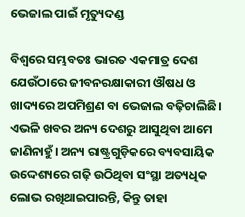ଭେଜାଲ ପାଇଁ ମୃତ୍ୟୁଦଣ୍ଡ

ବିଶ୍ୱରେ ସମ୍ଭବତଃ ଭାରତ ଏକମାତ୍ର ଦେଶ ଯେଉଁଠାରେ ଜୀବନରକ୍ଷାକାରୀ ଔଷଧ ଓ ଖାଦ୍ୟରେ ଅପମିଶ୍ରଣ ବା ଭେଜାଲ ବଢ଼ିଚାଲିଛି। ଏଭଳି ଖବର ଅନ୍ୟ ଦେଶରୁ ଆସୁଥିବା ଆମେ ଜାଣିନାହୁଁ। ଅନ୍ୟ ରାଷ୍ଟ୍ରଗୁଡ଼ିକରେ ବ୍ୟବସାୟିକ ଉଦ୍ଦେଶ୍ୟରେ ଗଢ଼ି ଉଠିଥିବା ସଂସ୍ଥା ଅତ୍ୟଧିକ ଲୋଭ ରଖିଥାଇପାରନ୍ତି, କିନ୍ତୁ ତାହା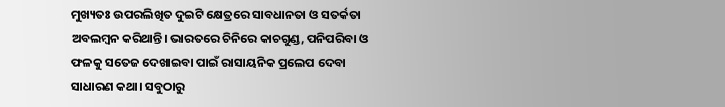ମୁଖ୍ୟତଃ ଉପରଲିଖିତ ଦୁଇଟି କ୍ଷେତ୍ରରେ ସାବଧାନତା ଓ ସତର୍କତା ଅବଲମ୍ବନ କରିଥାନ୍ତି। ଭାରତରେ ଚିନିରେ କାଚଗୁଣ୍ଡ, ପନିପରିବା ଓ ଫଳକୁ ସତେଜ ଦେଖାଇବା ପାଇଁ ରାସାୟନିକ ପ୍ରଲେପ ଦେବା ସାଧାରଣ କଥା। ସବୁଠାରୁ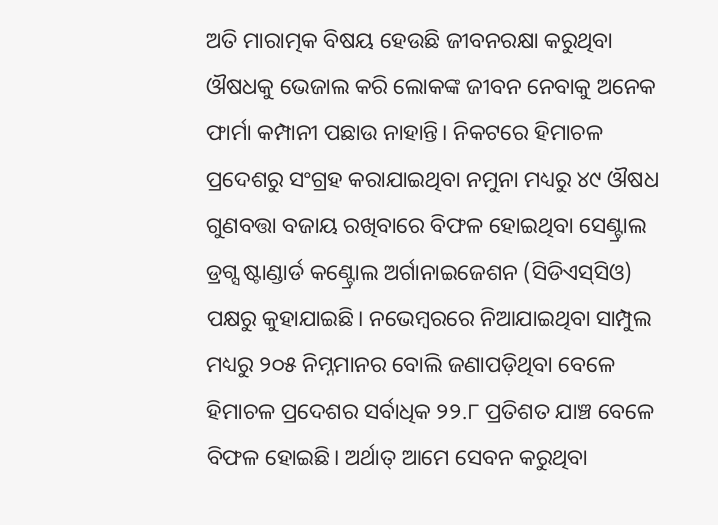ଅତି ମାରାତ୍ମକ ବିଷୟ ହେଉଛି ଜୀବନରକ୍ଷା କରୁଥିବା ଔଷଧକୁ ଭେଜାଲ କରି ଲୋକଙ୍କ ଜୀବନ ନେବାକୁ ଅନେକ ଫାର୍ମା କମ୍ପାନୀ ପଛାଉ ନାହାନ୍ତି। ନିକଟରେ ହିମାଚଳ ପ୍ରଦେଶରୁ ସଂଗ୍ରହ କରାଯାଇଥିବା ନମୁନା ମଧ୍ୟରୁ ୪୯ ଔଷଧ ଗୁଣବତ୍ତା ବଜାୟ ରଖିବାରେ ବିଫଳ ହୋଇଥିବା ସେଣ୍ଟ୍ରାଲ ଡ୍ରଗ୍ସ ଷ୍ଟାଣ୍ଡାର୍ଡ କଣ୍ଟ୍ରୋଲ ଅର୍ଗାନାଇଜେଶନ (ସିଡିଏସ୍‌ସିଓ) ପକ୍ଷରୁ କୁହାଯାଇଛି। ନଭେମ୍ବରରେ ନିଆଯାଇଥିବା ସାମ୍ପୁଲ ମଧ୍ୟରୁ ୨୦୫ ନିମ୍ନମାନର ବୋଲି ଜଣାପଡ଼ିଥିବା ବେଳେ ହିମାଚଳ ପ୍ରଦେଶର ସର୍ବାଧିକ ୨୨.୮ ପ୍ରତିଶତ ଯାଞ୍ଚ ବେଳେ ବିଫଳ ହୋଇଛି। ଅର୍ଥାତ୍‌ ଆମେ ସେବନ କରୁଥିବା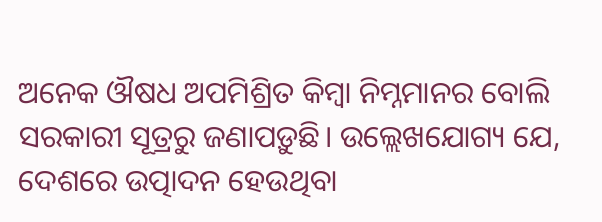ଅନେକ ଔଷଧ ଅପମିଶ୍ରିତ କିମ୍ବା ନିମ୍ନମାନର ବୋଲି ସରକାରୀ ସୂତ୍ରରୁ ଜଣାପଡ଼ୁଛି। ଉଲ୍ଲେଖଯୋଗ୍ୟ ଯେ, ଦେଶରେ ଉତ୍ପାଦନ ହେଉଥିବା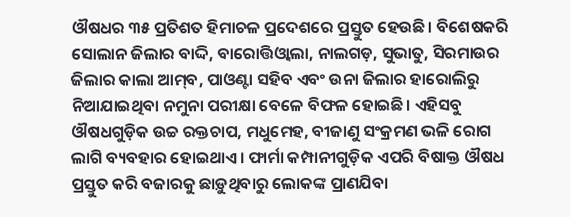ଔଷଧର ୩୫ ପ୍ରତିଶତ ହିମାଚଳ ପ୍ରଦେଶରେ ପ୍ରସ୍ତୁତ ହେଉଛି। ବିଶେଷକରି ସୋଲାନ ଜିଲାର ବାଦ୍ଦି, ବାରୋତ୍ତିଓ୍ବାଲା, ନାଲଗଡ଼, ସୁଭାତୁ, ସିରମାଉର ଜିଲାର କାଲା ଆମ୍‌ବ, ପାଓଣ୍ଟା ସହିବ ଏବଂ ଉନା ଜିଲାର ହାରୋଲିରୁ ନିଆଯାଇଥିବା ନମୁନା ପରୀକ୍ଷା ବେଳେ ବିଫଳ ହୋଇଛି। ଏହିସବୁ ଔଷଧଗୁଡ଼ିକ ଉଚ୍ଚ ରକ୍ତଚାପ, ମଧୁମେହ, ବୀଜାଣୁ ସଂକ୍ରମଣ ଭଳି ରୋଗ ଲାଗି ବ୍ୟବହାର ହୋଇଥାଏ। ଫାର୍ମା କମ୍ପାନୀଗୁଡ଼ିକ ଏପରି ବିଷାକ୍ତ ଔଷଧ ପ୍ରସ୍ତୁତ କରି ବଜାରକୁ ଛାଡ଼ୁଥିବାରୁ ଲୋକଙ୍କ ପ୍ରାଣଯିବା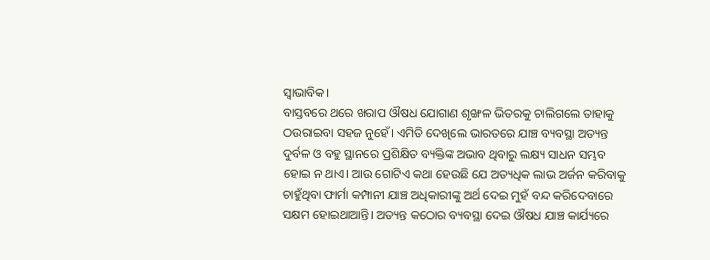ସ୍ବାଭାବିକ।
ବାସ୍ତବରେ ଥରେ ଖରାପ ଔଷଧ ଯୋଗାଣ ଶୃଙ୍ଖଳ ଭିତରକୁ ଚାଲିଗଲେ ତାହାକୁ ଠଉରାଇବା ସହଜ ନୁହେଁ। ଏମିତି ଦେଖିଲେ ଭାରତରେ ଯାଞ୍ଚ ବ୍ୟବସ୍ଥା ଅତ୍ୟନ୍ତ ଦୁର୍ବଳ ଓ ବହୁ ସ୍ଥାନରେ ପ୍ରଶିକ୍ଷିତ ବ୍ୟକ୍ତିଙ୍କ ଅଭାବ ଥିବାରୁ ଲକ୍ଷ୍ୟ ସାଧନ ସମ୍ଭବ ହୋଇ ନ ଥାଏ। ଆଉ ଗୋଟିଏ କଥା ହେଉଛି ଯେ ଅତ୍ୟଧିକ ଲାଭ ଅର୍ଜନ କରିବାକୁ ଚାହୁଁଥିବା ଫାର୍ମା କମ୍ପାନୀ ଯାଞ୍ଚ ଅଧିକାରୀଙ୍କୁ ଅର୍ଥ ଦେଇ ମୁହଁ ବନ୍ଦ କରିଦେବାରେ ସକ୍ଷମ ହୋଇଥାଆନ୍ତି। ଅତ୍ୟନ୍ତ କଠୋର ବ୍ୟବସ୍ଥା ଦେଇ ଔଷଧ ଯାଞ୍ଚ କାର୍ଯ୍ୟରେ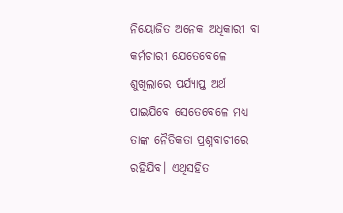ନିୟୋଜିତ ଅନେକ ଅଧିକାରୀ ବା କର୍ମଚାରୀ ଯେତେବେଳେ ଶୁଖିଲାରେ ପର୍ଯ୍ୟାପ୍ତ ଅର୍ଥ ପାଇଯିବେ ସେତେବେଳେ ମଧ୍ୟ ତାଙ୍କ ନୈତିକତା ପ୍ରଶ୍ନବାଚୀରେ ରହିଯିବ। ଏଥିସହିତ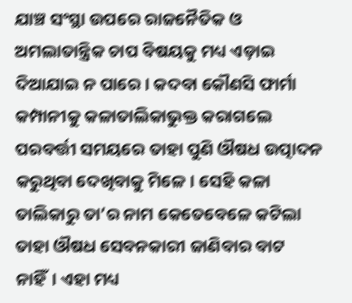ଯାଞ୍ଚ ସଂସ୍ଥା ଉପରେ ରାଜନୈତିକ ଓ ଅମଲାତାନ୍ତ୍ରିକ ଚାପ ବିଷୟକୁ ମଧ୍ୟ ଏଡ଼ାଇ ଦିଆଯାଇ ନ ପାରେ। କଦବା କୌଣସି ଫାର୍ମା କମ୍ପାନୀକୁ କଳାତାଲିକାଭୁକ୍ତ କରାଗଲେ ପରବର୍ତ୍ତୀ ସମୟରେ ତାହା ପୁଣି ଔଷଧ ଉତ୍ପାଦନ କରୁଥିବା ଦେଖିବାକୁ ମିଳେ। ସେହି କଳା ତାଲିକାରୁ ତା’ର ନାମ କେତେବେଳେ କଟିଲା ତାହା ଔଷଧ ସେବନକାରୀ ଜାଣିବାର ବାଟ ନାହିଁ। ଏହା ମଧ୍ୟ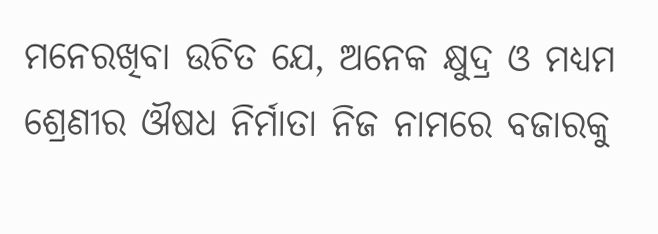ମନେରଖିବା ଉଚିତ ଯେ, ଅନେକ କ୍ଷୁଦ୍ର ଓ ମଧ୍ୟମ ଶ୍ରେଣୀର ଔଷଧ ନିର୍ମାତା ନିଜ ନାମରେ ବଜାରକୁ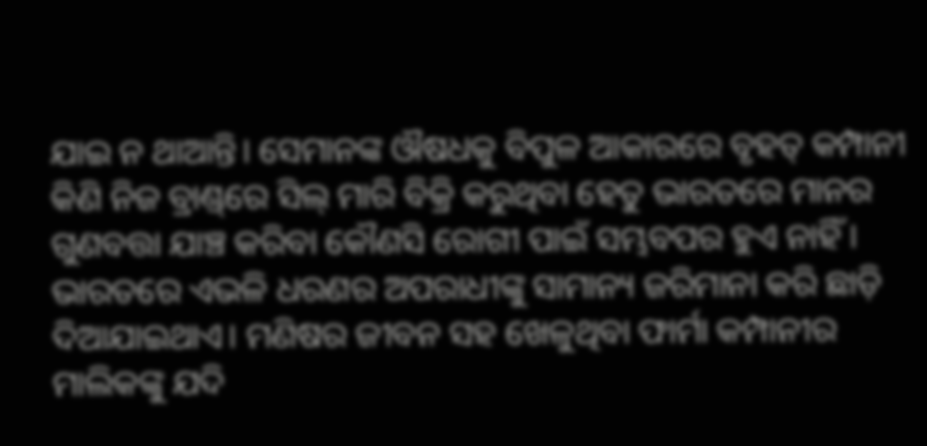ଯାଇ ନ ଥାଆନ୍ତି। ସେମାନଙ୍କ ଔଷଧକୁ ବିପୁଳ ଆକାରରେ ବୃହତ୍‌ କମ୍ପାନୀ କିଣି ନିଜ ବ୍ରାଣ୍ଡ୍‌ରେ ସିଲ୍‌ ମାରି ବିକ୍ରି କରୁଥିବା ହେତୁ ଭାରତରେ ମାନର ଗୁଣବତ୍ତା ଯାଞ୍ଚ କରିବା କୌଣସି ରୋଗୀ ପାଇଁ ସମ୍ଭବପର ହୁଏ ନାହିଁ। ଭାରତରେ ଏଭଳି ଧରଣର ଅପରାଧୀଙ୍କୁ ସାମାନ୍ୟ ଜରିମାନା କରି ଛାଡ଼ି ଦିଆଯାଇଥାଏ। ମଣିଷର ଜୀବନ ସହ ଖେଳୁଥିବା ଫାର୍ମା କମ୍ପାନୀର ମାଲିକଙ୍କୁ ଯଦି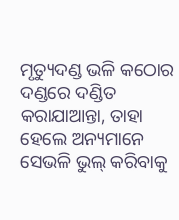ମୃତ୍ୟୁଦଣ୍ଡ ଭଳି କଠୋର ଦଣ୍ଡରେ ଦଣ୍ଡିତ କରାଯାଆନ୍ତା, ତାହା ହେଲେ ଅନ୍ୟମାନେ ସେଭଳି ଭୁଲ୍‌ କରିବାକୁ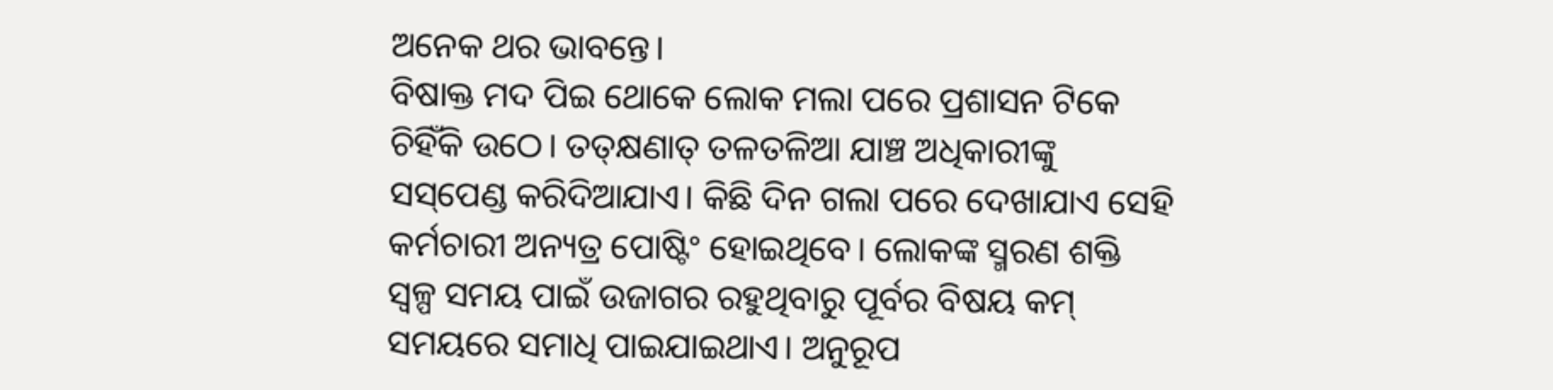ଅନେକ ଥର ଭାବନ୍ତେ।
ବିଷାକ୍ତ ମଦ ପିଇ ଥୋକେ ଲୋକ ମଲା ପରେ ପ୍ରଶାସନ ଟିକେ ଚିହିଁକି ଉଠେ। ତତ୍‌କ୍ଷଣାତ୍‌ ତଳତଳିଆ ଯାଞ୍ଚ ଅଧିକାରୀଙ୍କୁ ସସ୍‌ପେଣ୍ଡ କରିଦିଆଯାଏ। କିଛି ଦିନ ଗଲା ପରେ ଦେଖାଯାଏ ସେହି କର୍ମଚାରୀ ଅନ୍ୟତ୍ର ପୋଷ୍ଟିଂ ହୋଇଥିବେ। ଲୋକଙ୍କ ସ୍ମରଣ ଶକ୍ତି ସ୍ବଳ୍ପ ସମୟ ପାଇଁ ଉଜାଗର ରହୁଥିବାରୁ ପୂର୍ବର ବିଷୟ କମ୍‌ ସମୟରେ ସମାଧି ପାଇଯାଇଥାଏ। ଅନୁରୂପ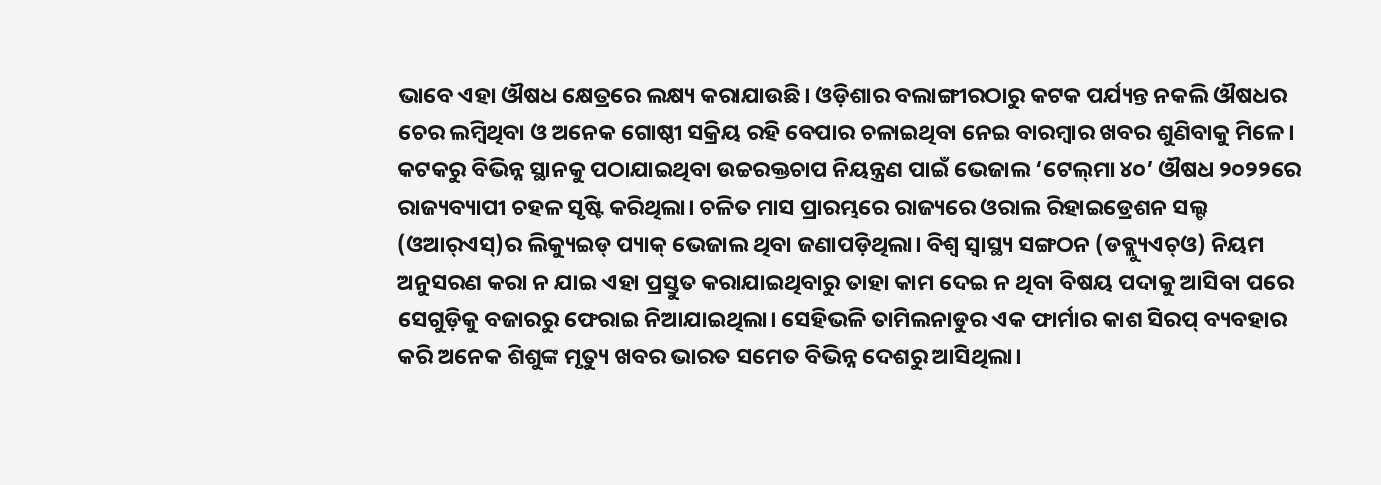ଭାବେ ଏହା ଔଷଧ କ୍ଷେତ୍ରରେ ଲକ୍ଷ୍ୟ କରାଯାଉଛି। ଓଡ଼ିଶାର ବଲାଙ୍ଗୀରଠାରୁ କଟକ ପର୍ଯ୍ୟନ୍ତ ନକଲି ଔଷଧର ଚେର ଲମ୍ବିଥିବା ଓ ଅନେକ ଗୋଷ୍ଠୀ ସକ୍ରିୟ ରହି ବେପାର ଚଳାଇଥିବା ନେଇ ବାରମ୍ବାର ଖବର ଶୁଣିବାକୁ ମିଳେ। କଟକରୁ ବିଭିନ୍ନ ସ୍ଥାନକୁ ପଠାଯାଇଥିବା ଉଚ୍ଚରକ୍ତଚାପ ନିୟନ୍ତ୍ରଣ ପାଇଁ ଭେଜାଲ ‘ଟେଲ୍‌ମା ୪୦’ ଔଷଧ ୨୦୨୨ରେ ରାଜ୍ୟବ୍ୟାପୀ ଚହଳ ସୃଷ୍ଟି କରିଥିଲା। ଚଳିତ ମାସ ପ୍ରାରମ୍ଭରେ ରାଜ୍ୟରେ ଓରାଲ ରିହାଇଡ୍ରେଶନ ସଲ୍ଟ (ଓଆର୍‌ଏସ୍‌)ର ଲିକ୍ୟୁଇଡ୍‌ ପ୍ୟାକ୍‌ ଭେଜାଲ ଥିବା ଜଣାପଡ଼ିଥିଲା। ବିଶ୍ୱ ସ୍ବାସ୍ଥ୍ୟ ସଙ୍ଗଠନ (ଡବ୍ଲ୍ୟୁଏଚ୍‌ଓ) ନିୟମ ଅନୁସରଣ କରା ନ ଯାଇ ଏହା ପ୍ରସ୍ତୁତ କରାଯାଇଥିବାରୁ ତାହା କାମ ଦେଇ ନ ଥିବା ବିଷୟ ପଦାକୁ ଆସିବା ପରେ ସେଗୁଡ଼ିକୁ ବଜାରରୁ ଫେରାଇ ନିଆଯାଇଥିଲା। ସେହିଭଳି ତାମିଲନାଡୁର ଏକ ଫାର୍ମାର କାଶ ସିରପ୍‌ ବ୍ୟବହାର କରି ଅନେକ ଶିଶୁଙ୍କ ମୃତ୍ୟୁ ଖବର ଭାରତ ସମେତ ବିଭିନ୍ନ ଦେଶରୁ ଆସିଥିଲା।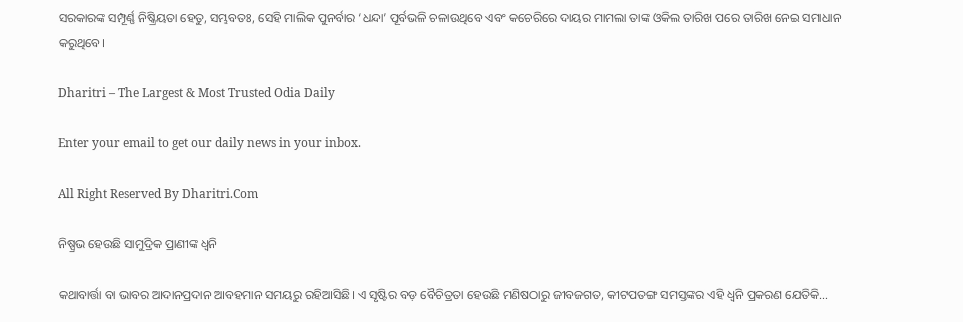ସରକାରଙ୍କ ସମ୍ପୂର୍ଣ୍ଣ ନିଷ୍କ୍ରିୟତା ହେତୁ, ସମ୍ଭବତଃ, ସେହି ମାଲିକ ପୁନର୍ବାର ‘ଧନ୍ଦା’ ପୂର୍ବଭଳି ଚଳାଉଥିବେ ଏବଂ କଚେରିରେ ଦାୟର ମାମଲା ତାଙ୍କ ଓକିଲ ତାରିଖ ପରେ ତାରିଖ ନେଇ ସମାଧାନ କରୁଥିବେ।

Dharitri – The Largest & Most Trusted Odia Daily

Enter your email to get our daily news in your inbox.

All Right Reserved By Dharitri.Com

ନିଷ୍ପ୍ରଭ ହେଉଛି ସାମୁଦ୍ରିକ ପ୍ରାଣୀଙ୍କ ଧ୍ୱନି

କଥାବାର୍ତ୍ତା ବା ଭାବର ଆଦାନପ୍ରଦାନ ଆବହମାନ ସମୟରୁ ରହିଆସିଛି। ଏ ସୃଷ୍ଟିର ବଡ଼ ବୈଚିତ୍ରତା ହେଉଛି ମଣିଷଠାରୁ ଜୀବଜଗତ, କୀଟପତଙ୍ଗ ସମସ୍ତଙ୍କର ଏହି ଧ୍ୱନି ପ୍ରକରଣ ଯେତିକି…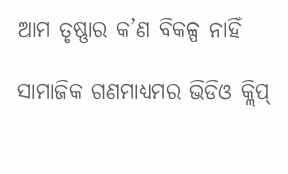ଆମ ତୃଷ୍ଣାର କ’ଣ ବିକଳ୍ପ ନାହିଁ

ସାମାଜିକ ଗଣମାଧ୍ୟମର ଭିଡିଓ କ୍ଲିପ୍‌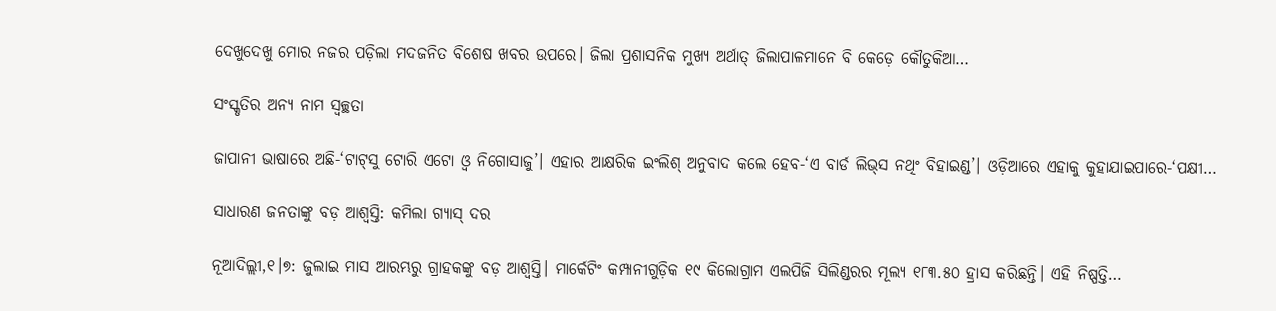ଦେଖୁଦେଖୁ ମୋର ନଜର ପଡ଼ିଲା ମଦଜନିତ ବିଶେଷ ଖବର ଉପରେ। ଜିଲା ପ୍ରଶାସନିକ ମୁଖ୍ୟ ଅର୍ଥାତ୍‌ ଜିଲାପାଳମାନେ ବି କେଡ଼େ କୌତୁକିଆ…

ସଂସ୍କୃତିର ଅନ୍ୟ ନାମ ସ୍ବଚ୍ଛତା

ଜାପାନୀ ଭାଷାରେ ଅଛି-‘ଟାଟ୍‌ସୁ ଟୋରି ଏଟୋ ଓ୍ବ ନିଗୋସାଜୁ’। ଏହାର ଆକ୍ଷରିକ ଇଂଲିଶ୍‌ ଅନୁବାଦ କଲେ ହେବ-‘ଏ ବାର୍ଡ ଲିଭ୍‌ସ ନଥିଂ ବିହାଇଣ୍ଡ’। ଓଡ଼ିଆରେ ଏହାକୁ କୁହାଯାଇପାରେ-‘ପକ୍ଷୀ…

ସାଧାରଣ ଜନତାଙ୍କୁ ବଡ଼ ଆଶ୍ୱସ୍ତି: କମିଲା ଗ୍ୟାସ୍‌ ଦର

ନୂଆଦିଲ୍ଲୀ,୧।୭: ଜୁଲାଇ ମାସ ଆରମ୍ଭରୁ ଗ୍ରାହକଙ୍କୁ ବଡ଼ ଆଶ୍ୱସ୍ତି। ମାର୍କେଟିଂ କମ୍ପାନୀଗୁଡ଼ିକ ୧୯ କିଲୋଗ୍ରାମ ଏଲପିଜି ସିଲିଣ୍ଡରର ମୂଲ୍ୟ ୧୮୩.୫୦ ହ୍ରାସ କରିଛନ୍ତି। ଏହି ନିଷ୍ପତ୍ତି…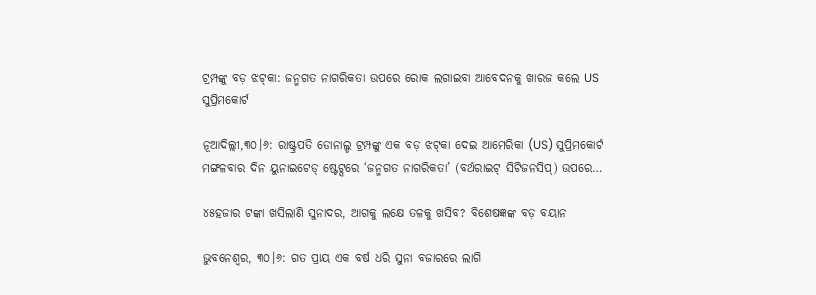ଟ୍ରମ୍ପଙ୍କୁ ବଡ଼ ଝଟ୍‌କା: ଜନ୍ମଗତ ନାଗରିକତା ଉପରେ ରୋକ ଲଗାଇବା ଆବେଦନକୁ ଖାରଜ କଲେ US ସୁପ୍ରିମକୋର୍ଟ

ନୂଆଦିଲ୍ଲୀ,୩୦।୬: ରାଷ୍ଟ୍ରପତି ଡୋନାଲ୍ଡ ଟ୍ରମ୍ପଙ୍କୁ ଏକ ବଡ଼ ଝଟ୍‌କା ଦେଇ ଆମେରିକା (US) ସୁପ୍ରିମକୋର୍ଟ ମଙ୍ଗଳବାର ଦିନ ୟୁନାଇଟେଡ୍ ଷ୍ଟେଟ୍ସରେ ‘ଜନ୍ମଗତ ନାଗରିକତା’ (ବର୍ଥରାଇଟ୍ ସିଟିଜନସିପ୍) ଉପରେ…

୪୫ହଜାର ଟଙ୍କା ଖସିଲାଣି ସୁନାଦର, ଆଗକୁ ଲକ୍ଷେ ତଳକୁ ଖସିବ? ବିଶେଷଜ୍ଞଙ୍କ ବଡ଼ ବୟାନ

ଭୁବନେଶ୍ୱର, ୩୦।୬: ଗତ ପ୍ରାୟ ଏକ ବର୍ଷ ଧରି ସୁନା ବଜାରରେ ଲାଗି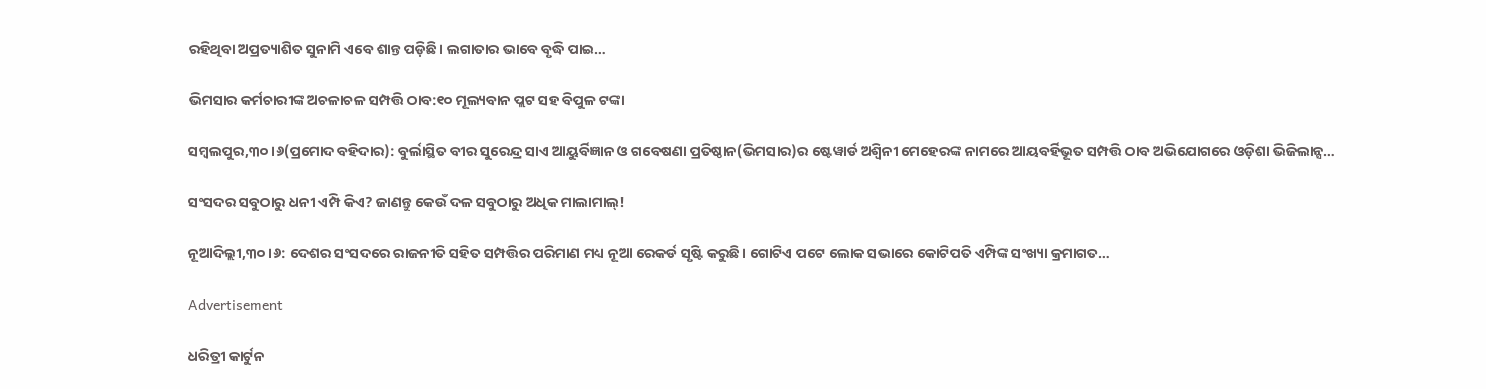ରହିଥିବା ଅପ୍ରତ୍ୟାଶିତ ସୁନାମି ଏବେ ଶାନ୍ତ ପଡ଼ିଛି। ଲଗାତାର ଭାବେ ବୃଦ୍ଧି ପାଇ…

ଭିମସାର କର୍ମଚାରୀଙ୍କ ଅଚଳାଚଳ ସମ୍ପତ୍ତି ଠାବ:୧୦ ମୂଲ୍ୟବାନ ପ୍ଲଟ ସହ ବିପୁଳ ଟଙ୍କା

ସମ୍ବଲପୁର,୩୦।୬(ପ୍ରମୋଦ ବହିଦାର): ବୁର୍ଲାସ୍ଥିତ ବୀର ସୁରେନ୍ଦ୍ର ସାଏ ଆୟୁର୍ବିଜ୍ଞାନ ଓ ଗବେଷଣା ପ୍ରତିଷ୍ଠାନ(ଭିମସାର)ର ଷ୍ଟେୱାର୍ଡ ଅଶ୍ୱିନୀ ମେହେରଙ୍କ ନାମରେ ଆୟବର୍ହିଭୂତ ସମ୍ପତ୍ତି ଠାବ ଅଭିଯୋଗରେ ଓଡ଼ିଶା ଭିଜିଲାନ୍ସ…

ସଂସଦର ସବୁଠାରୁ ଧନୀ ଏମ୍ପି କିଏ? ଜାଣନ୍ତୁ କେଉଁ ଦଳ ସବୁଠାରୁ ଅଧିକ ମାଲାମାଲ୍!

ନୂଆଦିଲ୍ଲୀ,୩୦।୬: ଦେଶର ସଂସଦରେ ରାଜନୀତି ସହିତ ସମ୍ପତ୍ତିର ପରିମାଣ ମଧ୍ୟ ନୂଆ ରେକର୍ଡ ସୃଷ୍ଟି କରୁଛି। ଗୋଟିଏ ପଟେ ଲୋକ ସଭାରେ କୋଟିପତି ଏମ୍ପିଙ୍କ ସଂଖ୍ୟା କ୍ରମାଗତ…

Advertisement

ଧରିତ୍ରୀ କାର୍ଟୁନ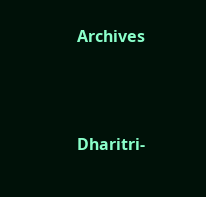Archives



Dharitri-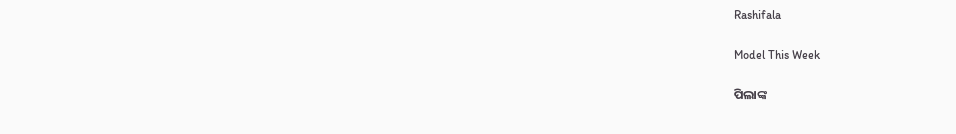Rashifala

Model This Week

ପିଲାଙ୍କ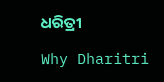ଧରିତ୍ରୀ

Why Dharitri